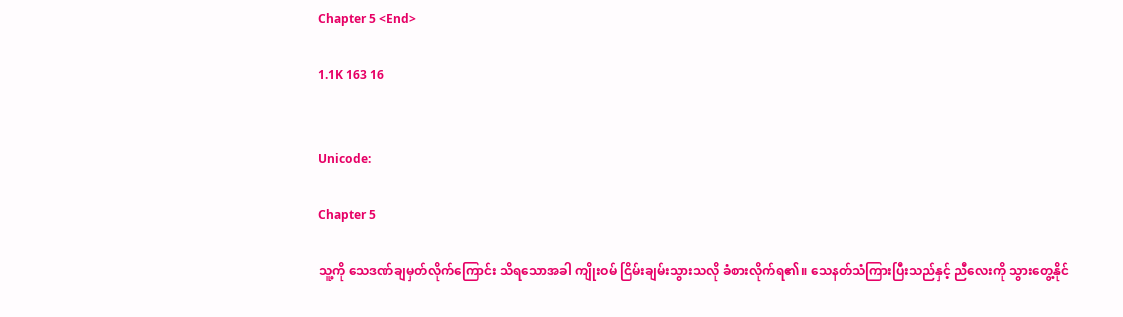Chapter 5 <End>

1.1K 163 16


Unicode:

Chapter 5

သူ့ကို သေဒဏ်ချမှတ်လိုက်ကြောင်း သိရသောအခါ ကျိုးဝမ် ငြိမ်းချမ်းသွားသလို ခံစားလိုက်ရ၏။ သေနတ်သံကြားပြီးသည်နှင့် ညီလေးကို သွားတွေ့နိုင်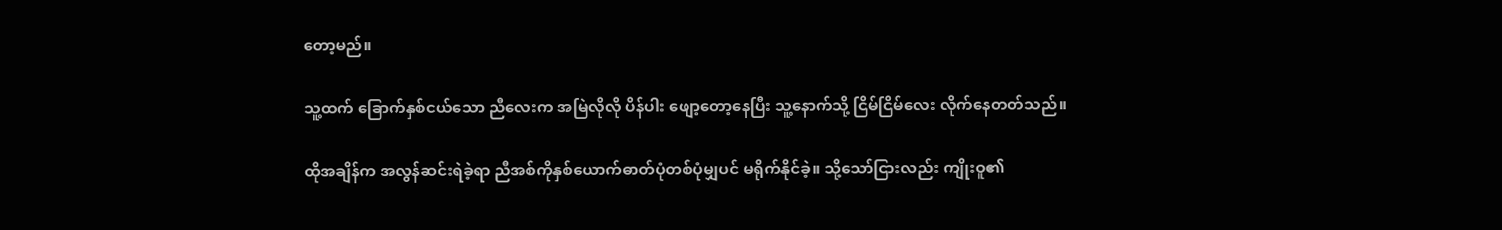တော့မည်။

သူ့ထက် ခြောက်နှစ်ငယ်သော ညီလေးက အမြဲလိုလို ပိန်ပါး ဖျော့တော့နေပြီး သူ့နောက်သို့ ငြိမ်ငြိမ်လေး လိုက်နေတတ်သည်။

ထိုအချိန်က အလွန်ဆင်းရဲခဲ့ရာ ညီအစ်ကိုနှစ်ယောက်ဓာတ်ပုံတစ်ပုံမျှပင် မရိုက်နိုင်ခဲ့။ သို့သော်ငြားလည်း ကျိုးဝူ၏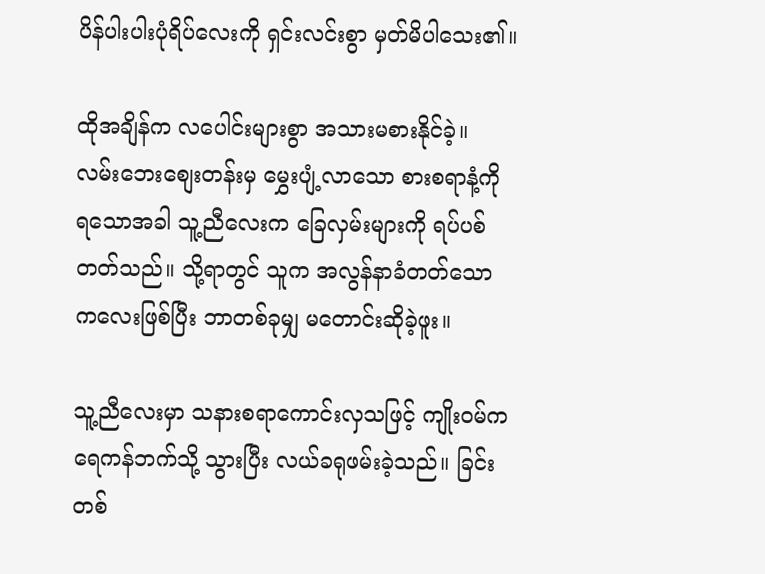ပိန်ပါးပါးပုံရိပ်လေးကို ရှင်းလင်းစွာ မှတ်မိပါသေး၏။

ထိုအချိန်က လပေါင်းများစွာ အသားမစားနိုင်ခဲ့။  လမ်းဘေးစျေးတန်းမှ မွှေးပျံ့လာသော စားစရာနံ့ကို ရသောအခါ သူ့ညီလေးက ခြေလှမ်းများကို ရပ်ပစ်တတ်သည်။ သို့ရာတွင် သူက အလွန်နာခံတတ်သော ကလေးဖြစ်ပြီး ဘာတစ်ခုမျှ မတောင်းဆိုခဲ့ဖူး။

သူ့ညီလေးမှာ သနားစရာကောင်းလှသဖြင့် ကျိုးဝမ်က ရေကန်ဘက်သို့ သွားပြီး လယ်ခရုဖမ်းခဲ့သည်။ ခြင်းတစ်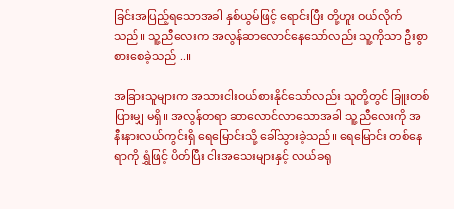ခြင်းအပြည့်ရသောအခါ နှစ်ယွမ်ဖြင့် ရောင်းပြီး တို့ဟူး ဝယ်လိုက်သည်။ သူ့ညီလေးက အလွန်ဆာလောင်နေသော်လည်း သူ့ကိုသာ ဦးစွာ စားစေခဲ့သည် ..။

အခြားသူများက အသားငါးဝယ်စားနိုင်သော်လည်း သူတို့တွင် ခြူးတစ်ပြားမျှ မရှိ။ အလွန်တရာ ဆာလောင်လာသောအခါ သူ့ညီလေးကို အနီးနားလယ်ကွင်းရှိ ရေမြောင်းသို့ ခေါ်သွားခဲ့သည်။ ရေမြောင်း တစ်နေရာကို ရွှံဖြင့် ပိတ်ပြီး ငါးအသေးများနှင့် လယ်ခရု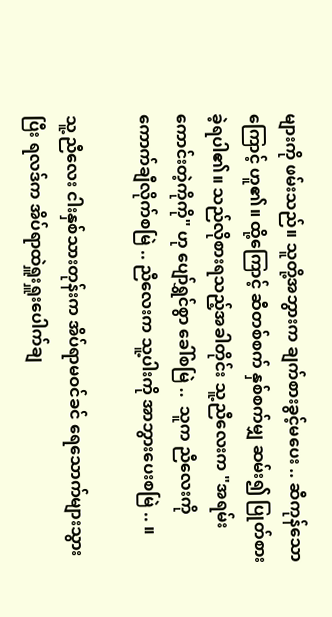များကို ဖမ်းသည်။ သူတို့အဘွားက ချက်စားခွင့်မပေး .. ဆီကုန်သောကြောင့် ဟူ၏။ ထို့ကြောင့် ဆီတစ်စက် နှစ်စက်မျှ ဆမ်း၍ ပြုတ်စားခဲ့ရပါ၏။ သည်လိုစားရသည့်အခါတိုင်း သူ့ညီလေးက "အရမ်းကောင်းတဲ့ကိုကို" ဟု ပျော်ရွှင်စွာ ခေါ်စမြဲ ..  သူက ညီလေးကို ကောက်ချီလိုက်စမြဲ .. ညီလေးက သူ့ပါးကို အာဘွားပေးစမြဲ .. ။

သူ့ညီလေး ငါးနှစ်သားတုန်းက အိပ်ရာမဝင်ခင် ရေသောက်များသွားပြီး ရလဒ်က အိပ်ရာထဲရှူးရှူးပေါက်ချ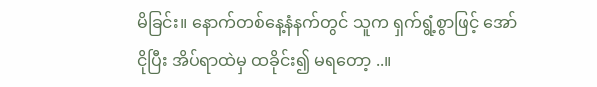မိခြင်း။ နောက်တစ်နေ့နံနက်တွင် သူက ရှက်ရွံ့စွာဖြင့် အော်ငိုပြီး အိပ်ရာထဲမှ ထခိုင်း၍ မရတော့ ..။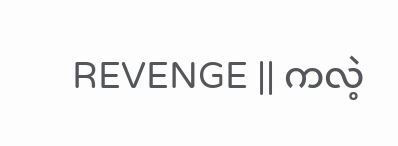REVENGE || ကလဲ့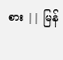စား || မြန်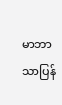မာဘာသာပြန်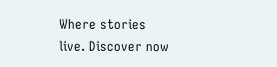Where stories live. Discover now